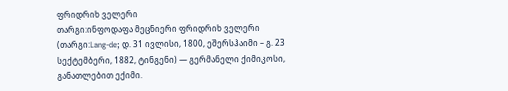ფრიდრიხ ველერი
თარგი:ინფოდაფა მეცნიერი ფრიდრიხ ველერი (თარგი:Lang-de; დ. 31 ივლისი, 1800, ეშერსჰაიმი – გ. 23 სექტემბერი, 1882, ტინგენი) — გერმანელი ქიმიკოსი, განათლებით ექიმი.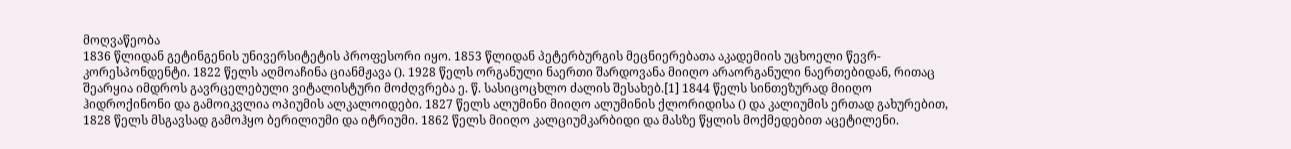მოღვაწეობა
1836 წლიდან გეტინგენის უნივერსიტეტის პროფესორი იყო. 1853 წლიდან პეტერბურგის მეცნიერებათა აკადემიის უცხოელი წევრ-კორესპონდენტი. 1822 წელს აღმოაჩინა ციანმჟავა (). 1928 წელს ორგანული ნაერთი შარდოვანა მიიღო არაორგანული ნაერთებიდან, რითაც შეარყია იმდროს გავრცელებული ვიტალისტური მოძღვრება ე. წ. სასიცოცხლო ძალის შესახებ.[1] 1844 წელს სინთეზურად მიიღო ჰიდროქინონი და გამოიკვლია ოპიუმის ალკალოიდები. 1827 წელს ალუმინი მიიღო ალუმინის ქლორიდისა () და კალიუმის ერთად გახურებით, 1828 წელს მსგავსად გამოჰყო ბერილიუმი და იტრიუმი. 1862 წელს მიიღო კალციუმკარბიდი და მასზე წყლის მოქმედებით აცეტილენი.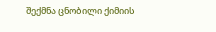შექმნა ცნობილი ქიმიის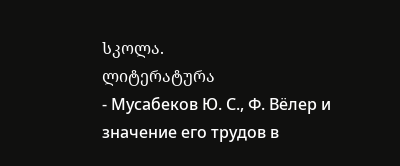სკოლა.
ლიტერატურა
- Мусабеков Ю. С., Ф. Вёлер и значение его трудов в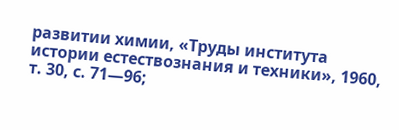развитии химии, «Труды института истории естествознания и техники», 1960, т. 30, с. 71—96;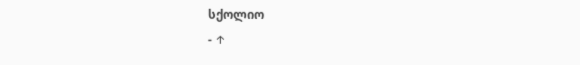სქოლიო
- ↑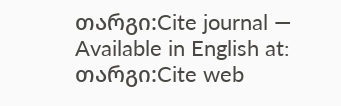თარგი:Cite journal — Available in English at: თარგი:Cite web